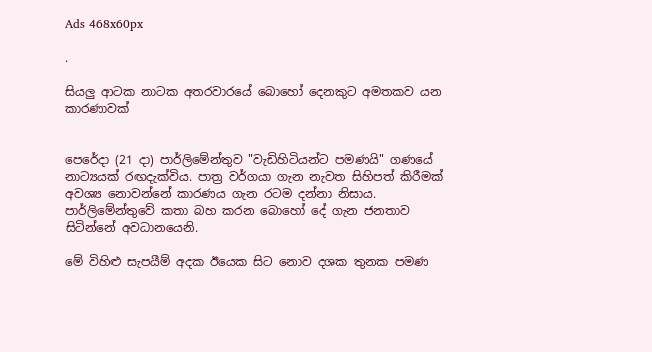Ads 468x60px

.

සියලු ආටක නාටක අතරවාරයේ බොහෝ දෙනකුට අමතකව යන කාරණාවක්‌


පෙරේදා (21 දා) පාර්ලිමේන්තුව "වැඩිහිටියන්ට පමණයි" ගණයේ නාට්‍යයක්‌ රඟදැක්‌විය. පාත්‍ර වර්ගයා ගැන නැවත සිහිපත් කිරීමක්‌ අවශ්‍ය නොවන්නේ කාරණය ගැන රටම දන්නා නිසාය. පාර්ලිමේන්තුවේ කතා බහ කරන බොහෝ දේ ගැන ජනතාව සිටින්නේ අවධානයෙනි.

මේ විහිළු සැපයීම් අදක ඊයෙක සිට නොව දශක තුනක පමණ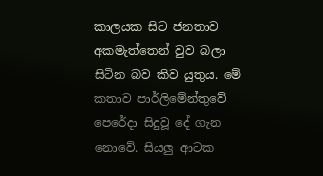කාලයක සිට ජනතාව අකමැත්තෙන් වුව බලා සිටින බව කිව යුතුය. මේ කතාව පාර්ලිමේන්තුවේ පෙරේදා සිදුවූ දේ ගැන නොවේ. සියලු ආටක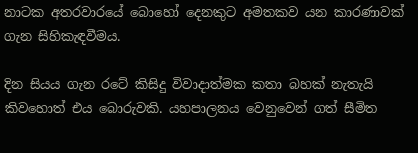නාටක අතරවාරයේ බොහෝ දෙනකුට අමතකව යන කාරණාවක්‌ ගැන සිහිකැඳවීමය.

දින සියය ගැන රටේ කිසිදු විවාදාත්මක කතා බහක්‌ නැතැයි කිවහොත් එය බොරුවකි. යහපාලනය වෙනුවෙන් ගත් සීමිත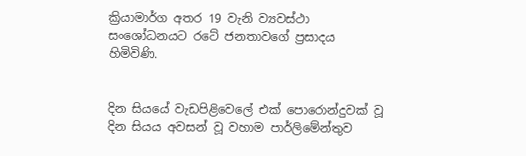ක්‍රියාමාර්ග අතර 19 වැනි ව්‍යවස්‌ථා සංශෝධනයට රටේ ජනතාවගේ ප්‍රසාදය හිමිවිණි.


දින සියයේ වැඩපිළිවෙලේ එක්‌ පොරොන්දුවක්‌ වූ දින සියය අවසන් වූ වහාම පාර්ලිමේන්තුව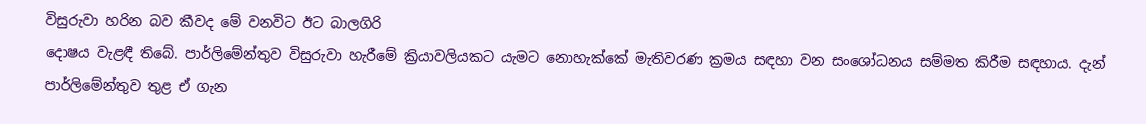විසුරුවා හරින බව කීවද මේ වනවිට ඊට බාලගිරි
දොෂය වැළඳී තිබේ. පාර්ලිමේන්තුව විසුරුවා හැරීමේ ක්‍රියාවලියකට යැමට නොහැක්‌කේ මැතිවරණ ක්‍රමය සඳහා වන සංශෝධනය සම්මත කිරීම සඳහාය. දැන් පාර්ලිමේන්තුව තුළ ඒ ගැන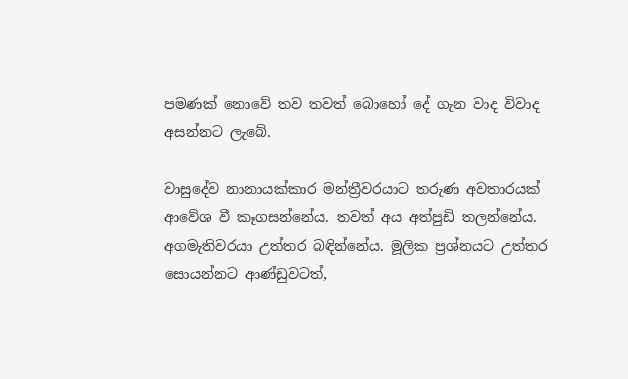පමණක්‌ නොවේ තව තවත් බොහෝ දේ ගැන වාද විවාද අසන්නට ලැබේ.

වාසුදේව නානායක්‌කාර මන්ත්‍රීවරයාට තරුණ අවතාරයක්‌ ආවේශ වී කෑගසන්නේය. තවත් අය අත්පුඩි තලන්නේය. අගමැතිවරයා උත්තර බඳින්නේය. මූලික ප්‍රශ්නයට උත්තර සොයන්නට ආණ්‌ඩුවටත්,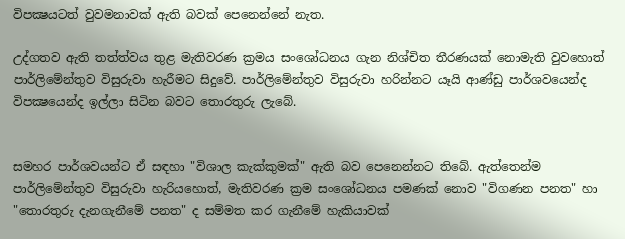විපක්‍ෂයටත් වුවමනාවක්‌ ඇති බවක්‌ පෙනෙන්නේ නැත.

උද්ගතව ඇති තත්ත්වය තුළ මැතිවරණ ක්‍රමය සංශෝධනය ගැන නිශ්චිත තීරණයක්‌ නොමැති වුවහොත් පාර්ලිමේන්තුව විසුරුවා හැරීමට සිදුවේ. පාර්ලිමේන්තුව විසුරුවා හරින්නට යෑයි ආණ්‌ඩු පාර්ශවයෙන්ද විපක්‍ෂයෙන්ද ඉල්ලා සිටින බවට තොරතුරු ලැබේ.


සමහර පාර්ශවයන්ට ඒ සඳහා "විශාල කැක්‌කුමක්‌" ඇති බව පෙනෙන්නට තිබේ. ඇත්තෙන්ම පාර්ලිමේන්තුව විසුරුවා හැරියහොත්, මැතිවරණ ක්‍රම සංශෝධනය පමණක්‌ නොව "විගණන පනත" හා "තොරතුරු දැනගැනීමේ පනත" ද සම්මත කර ගැනීමේ හැකියාවක්‌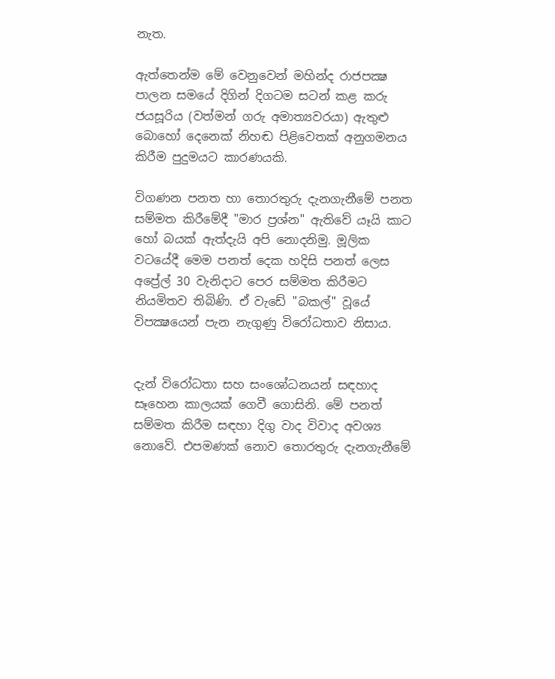නැත.

ඇත්තෙන්ම මේ වෙනුවෙන් මහින්ද රාජපක්‍ෂ පාලන සමයේ දිගින් දිගටම සටන් කළ කරු ජයසූරිය (වත්මන් ගරු අමාත්‍යවරයා) ඇතුළු බොහෝ දෙනෙක්‌ නිහඬ පිළිවෙතක්‌ අනුගමනය කිරීම පුදුමයට කාරණයකි.

විගණන පනත හා තොරතුරු දැනගැනීමේ පනත සම්මත කිරීමේදී "මාර ප්‍රශ්න" ඇතිවේ යෑයි කාට හෝ බයක්‌ ඇත්දැයි අපි නොදනිමු. මූලික වටයේදී මෙම පනත් දෙක හදිසි පනත් ලෙස අප්‍රේල් 30 වැනිදාට පෙර සම්මත කිරීමට නියමිතව තිබිණි. ඒ වැඩේ "බකල්" වූයේ විපක්‍ෂයෙන් පැන නැගුණු විරෝධතාව නිසාය.


දැන් විරෝධතා සහ සංශෝධනයන් සඳහාද සෑහෙන කාලයක්‌ ගෙවී ගොසිනි. මේ පනත් සම්මත කිරීම සඳහා දිගු වාද විවාද අවශ්‍ය නොවේ. එපමණක්‌ නොව තොරතුරු දැනගැනීමේ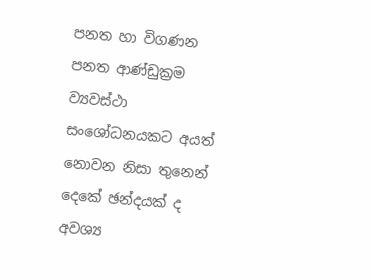පනත හා විගණන පනත ආණ්‌ඩුක්‍රම ව්‍යවස්‌ථා සංශෝධනයකට අයත් නොවන නිසා තුනෙන් දෙකේ ඡන්දයක්‌ ද අවශ්‍ය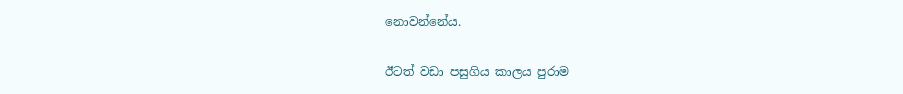නොවන්නේය.

ඊටත් වඩා පසුගිය කාලය පුරාම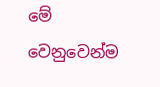මේ වෙනුවෙන්ම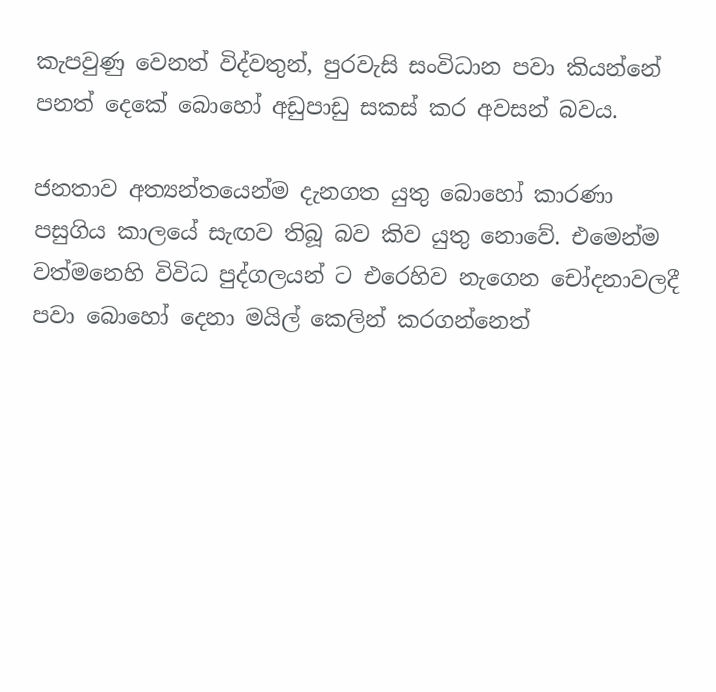කැපවුණු වෙනත් විද්වතුන්, පුරවැසි සංවිධාන පවා කියන්නේ පනත් දෙකේ බොහෝ අඩුපාඩු සකස්‌ කර අවසන් බවය.

ජනතාව අත්‍යන්තයෙන්ම දැනගත යුතු බොහෝ කාරණා පසුගිය කාලයේ සැඟව තිබූ බව කිව යුතු නොවේ. එමෙන්ම වත්මනෙහි විවිධ පුද්ගලයන් ට එරෙහිව නැගෙන චෝදනාවලදී පවා බොහෝ දෙනා මයිල් කෙලින් කරගන්නෙත්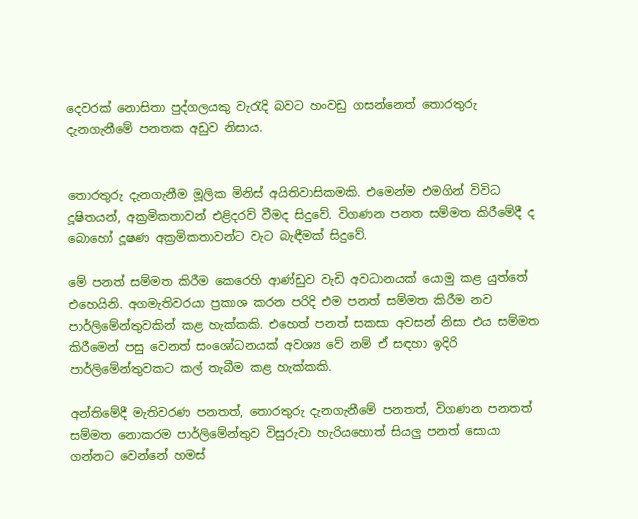දෙවරක්‌ නොසිතා පුද්ගලයකු වැරැදි බවට හංවඩු ගසන්නෙත් තොරතුරු දැනගැනීමේ පනතක අඩුව නිසාය.


තොරතුරු දැනගැනීම මූලික මිනිස්‌ අයිතිවාසිකමකි. එමෙන්ම එමගින් විවිධ දූෂිතයන්, අක්‍රමිකතාවන් එළිදරව් වීමද සිදුවේ. විගණන පනත සම්මත කිරීමේදී ද බොහෝ දූෂණ අක්‍රමිකතාවන්ට වැට බැඳීමක්‌ සිදුවේ.

මේ පනත් සම්මත කිරීම කෙරෙහි ආණ්‌ඩුව වැඩි අවධානයක්‌ යොමු කළ යුත්තේ එහෙයිනි. අගමැතිවරයා ප්‍රකාශ කරන පරිදි එම පනත් සම්මත කිරීම නව පාර්ලිමේන්තුවකින් කළ හැක්‌කකි. එහෙත් පනත් සකසා අවසන් නිසා එය සම්මත කිරීමෙන් පසු වෙනත් සංශෝධනයක්‌ අවශ්‍ය වේ නම් ඒ සඳහා ඉදිරි පාර්ලිමේන්තුවකට කල් තැබීම කළ හැක්‌කකි.

අන්තිමේදී මැතිවරණ පනතත්, තොරතුරු දැනගැනීමේ පනතත්, විගණන පනතත් සම්මත නොකරම පාර්ලිමේන්තුව විසුරුවා හැරියහොත් සියලු පනත් සොයා ගන්නට වෙන්නේ හමස්‌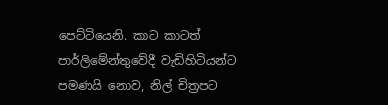පෙට්‌ටියෙනි. කාට කාටත් පාර්ලිමේන්තුවේදී වැඩිහිටියන්ට පමණයි නොව, නිල් චිත්‍රපට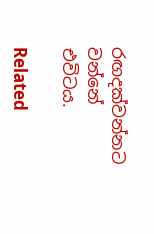රඟදක්‌වන්නට වන්නේ එවිටය.

Related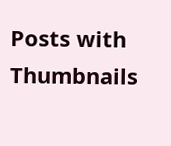Posts with Thumbnails